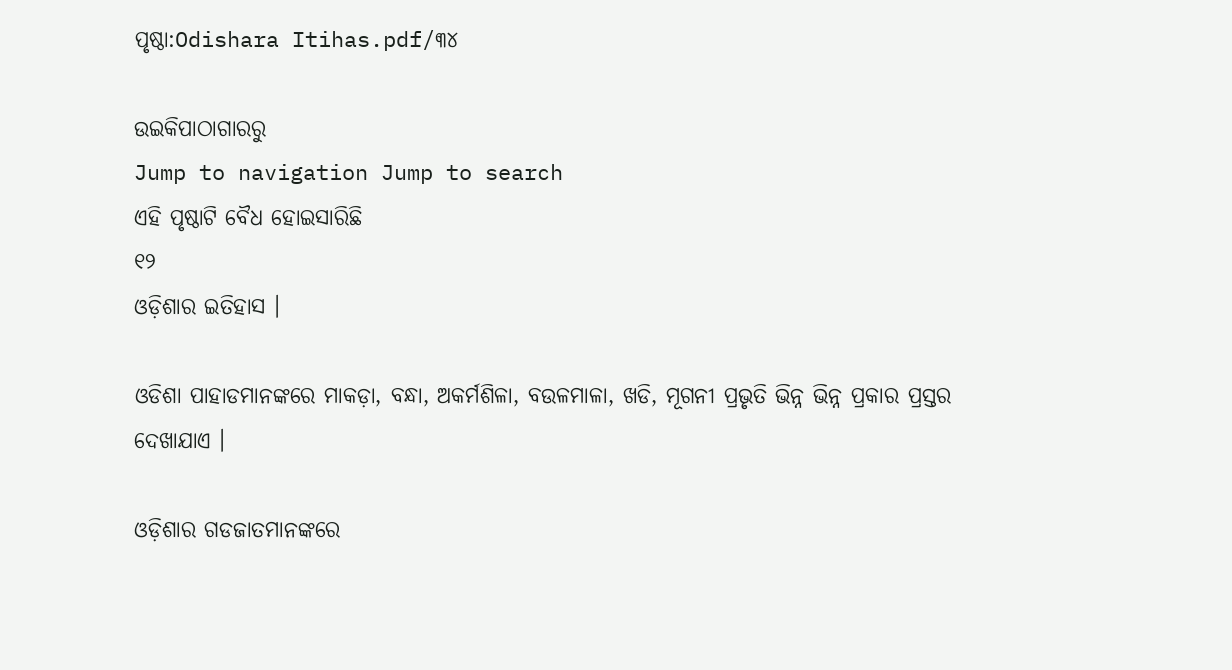ପୃଷ୍ଠା:Odishara Itihas.pdf/୩୪

ଉଇକିପାଠାଗାର‌ରୁ
Jump to navigation Jump to search
ଏହି ପୃଷ୍ଠାଟି ବୈଧ ହୋଇସାରିଛି
୧୨
ଓଡ଼ିଶାର ଇତିହାସ ।

ଓଡିଶା ପାହାଡମାନଙ୍କରେ ମାକଡ଼ା, ବନ୍ଧା, ଅକର୍ମଶିଳା, ବଉଳମାଳା, ଖଡି, ମୂଗନୀ ପ୍ରଭୃତି ଭିନ୍ନ ଭିନ୍ନ ପ୍ରକାର ପ୍ରସ୍ତର ଦେଖାଯାଏ ।

ଓଡ଼ିଶାର ଗଡଜାତମାନଙ୍କରେ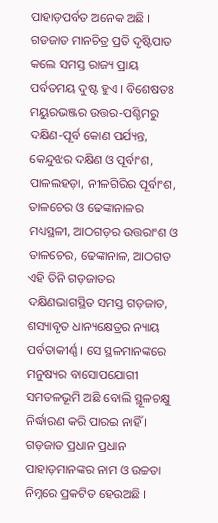ପାହାଡ଼ପର୍ବତ ଅନେକ ଅଛି । ଗଡଜାତ ମାନ‌ଚିତ୍ର ପ୍ରତି ଦୃଷ୍ଟିପାତ କଲେ ସମସ୍ତ ରାଜ୍ୟ ପ୍ରାୟ ପର୍ବତମୟ ଦୁଷ୍ଟ ହୁଏ । ବିଶେଷତଃ ମୟୁରଭଞ୍ଜର ଉତ୍ତର-ପଶ୍ଚିମରୁ ଦକ୍ଷିଣ-ପୂର୍ବ କୋଣ ପର୍ଯ୍ୟନ୍ତ, କେନ୍ଦୁଝର ଦକ୍ଷିଣ ଓ ପୂର୍ବାଂଶ, ପାଳଲହଡ଼ା, ନୀଳଗିରିର ପୂର୍ବାଂଶ, ତାଳଚେର ଓ ଢେଙ୍କାନାଳର ମଧ୍ୟସ୍ଥଳୀ, ଆଠଗଡ଼ର ଉତ୍ତରାଂଶ ଓ ତାଳଚେର, ଢେଙ୍କାନାଳ, ଆଠଗଡ ଏହି ତିନି ଗଡ଼ଜାତର ଦକ୍ଷିଣଭାଗସ୍ଥିତ ସମସ୍ତ ଗଡ଼ଜାତ, ଶସ୍ୟାବୃତ ଧାନ୍ୟକ୍ଷେତ୍ରର ନ୍ୟାୟ ପର୍ବତାକୀର୍ଣ୍ଣ । ସେ ସ୍ଥଳମାନଙ୍କରେ ମନୁଷ୍ୟର ବାସୋପଯୋଗୀ ସମତଳଭୂମି ଅଛି ବୋଲି ସ୍ଥୂଳଚକ୍ଷୁ ନିର୍ଦ୍ଧାରଣ କରି ପାରଇ ନାହିଁ । ଗଡ଼ଜାତ ପ୍ରଧାନ ପ୍ରଧାନ ପାହାଡ଼ମାନଙ୍କର ନାମ ଓ ଉଚ୍ଚତା ନିମ୍ନରେ ପ୍ରକଟିତ ହେଉଅଛି ।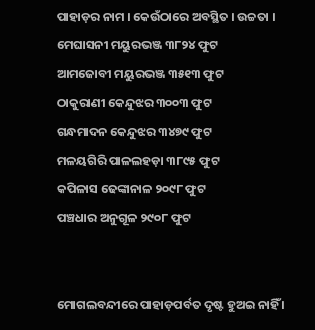ପାହାଡ଼ର ନାମ । କେଉଁଠାରେ ଅବସ୍ଥିତ । ଉଚ୍ଚତା ।
ମେଘାସନୀ ମୟୁରଭଞ୍ଜ ୩୮୨୪ ଫୁଟ
ଆମଜୋବୀ ମୟୁରଭଞ୍ଜ ୩୫୧୩ ଫୁଟ
ଠାକୁରାଣୀ କେନ୍ଦୁଝର ୩୦୦୩ ଫୁଟ
ଗନ୍ଧମାଦନ କେନ୍ଦୁଝର ୩୪୭୯ ଫୁଟ
ମଳୟଗିରି ପାଳଲହଡ଼ା ୩୮୯୫ ଫୁଟ
କପିଳାସ ଢେଙ୍କାନାଳ ୨୦୯୮ ଫୁଟ
ପଞ୍ଚଧାର ଅନୁଗୂଳ ୨୯୦୮ ଫୁଟ


ମୋଗଲବନ୍ଦୀରେ ପାହାଡ଼ପର୍ବତ ଦୃଷ୍ଟ ହୁଅଇ ନାହିଁ ।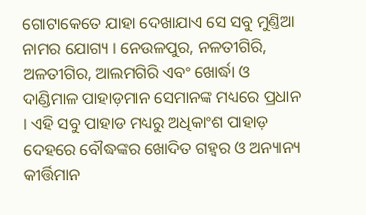ଗୋଟାକେତେ ଯାହା ଦେଖାଯାଏ ସେ ସବୁ ମୁଣ୍ତିଆ ନାମର ଯୋଗ୍ୟ । ନେଉଳପୁର, ନଳତୀଗିରି, ଅଳତୀଗିର, ଆଲମଗିରି ଏବଂ ଖୋର୍ଦ୍ଧା ଓ ଦାଣ୍ଡିମାଳ ପାହାଡ଼ମାନ ସେମାନଙ୍କ ମଧ୍ୟରେ ପ୍ରଧାନ । ଏହି ସବୁ ପାହାଡ ମଧ୍ୟରୁ ଅଧିକାଂଶ ପାହାଡ଼ ଦେହରେ ବୌଦ୍ଧଙ୍କର ଖୋଦିତ ଗହ୍ୱର ଓ ଅନ୍ୟାନ୍ୟ କୀର୍ତ୍ତିମାନ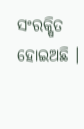ସଂରକ୍ଷିତ ହୋଇଅଛି ।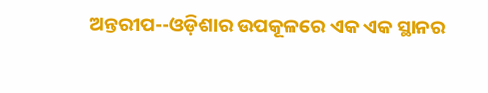ଅନ୍ତରୀପ--ଓଡ଼ିଶାର ଉପକୂଳରେ ଏକ ଏକ ସ୍ଥାନର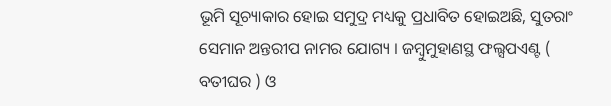ଭୂମି ସୂଚ୍ୟାକାର ହୋଇ ସମୁଦ୍ର ମଧ୍ୟକୁ ପ୍ରଧାବିତ ହୋଇଅଛି, ସୁତରାଂ ସେମାନ ଅନ୍ତରୀପ ନାମର ଯୋଗ୍ୟ । ଜମ୍ବୁମୁହାଣସ୍ଥ ଫଲ୍ସପଏଣ୍ଟ ( ବତୀଘର ) ଓ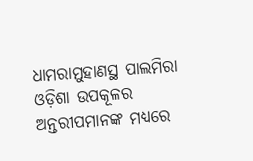ଧାମରାମୁହାଣସ୍ଥ ପାଲମିରା ଓଡ଼ିଶା ଉପକୂଳର ଅନ୍ତରୀପମାନଙ୍କ ମଧ୍ୟରେ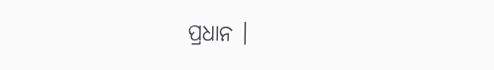ପ୍ରଧାନ ।